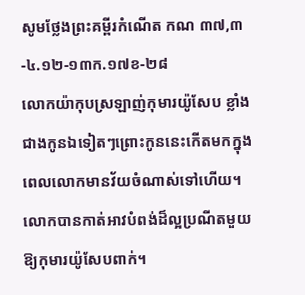សូមថ្លែងព្រះគម្ពីរកំណើត កណ ៣៧,៣-៤.១២-១៣ក.១៧ខ-២៨
លោកយ៉ាកុបស្រឡាញ់កុមារយ៉ូសែប ខ្លាំងជាងកូនឯទៀតៗព្រោះកូននេះកើតមកក្នុងពេលលោកមានវ័យចំណាស់ទៅហើយ។ លោកបានកាត់អាវបំពង់ដ៏ល្អប្រណីតមួយឱ្យកុមារយ៉ូសែបពាក់។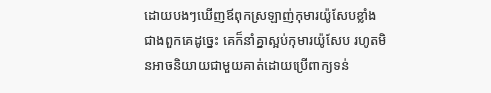ដោយបងៗឃើញឪពុកស្រឡាញ់កុមារយ៉ូសែបខ្លាំងជាងពួកគេដូច្នេះ គេក៏នាំគ្នាស្អប់កុមារយ៉ូសែប រហូតមិនអាចនិយាយជាមួយគាត់ដោយប្រើពាក្យទន់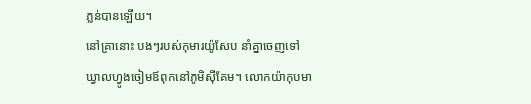ភ្លន់បានឡើយ។
នៅគ្រានោះ បងៗរបស់កុមារយ៉ូសែប នាំគ្នាចេញទៅឃ្វាលហ្វូងចៀមឪពុកនៅភូមិស៊ីគែម។ លោកយ៉ាកុបមា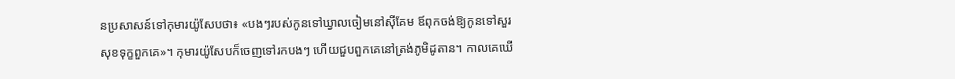នប្រសាសន៍ទៅកុមារយ៉ូសែបថា៖ «បងៗរបស់កូនទៅឃ្វាលចៀមនៅស៊ីគែម ឪពុកចង់ឱ្យកូនទៅសួរសុខទុក្ខពួកគេ»។ កុមារយ៉ូសែបក៏ចេញទៅរកបងៗ ហើយជួបពួកគេនៅត្រង់ភូមិដូតាន។ កាលគេឃើ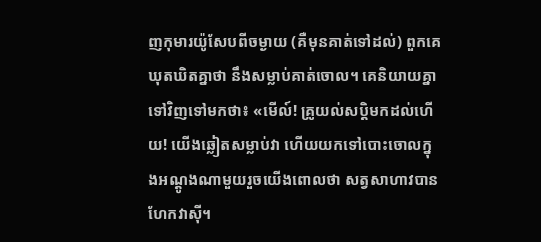ញកុមារយ៉ូសែបពីចម្ងាយ (គឺមុនគាត់ទៅដល់) ពួកគេឃុតឃិតគ្នាថា នឹងសម្លាប់គាត់ចោល។ គេនិយាយគ្នាទៅវិញទៅមកថា៖ «មើល៍! គ្រូយល់សប្តិមកដល់ហើយ! យើងឆ្លៀតសម្លាប់វា ហើយយកទៅបោះចោលក្នុងអណ្តូងណាមួយរួចយើងពោលថា សត្វសាហាវបានហែកវាស៊ី។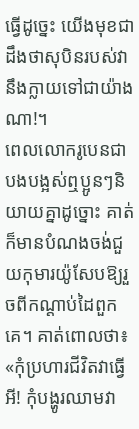ធ្វើដូច្នេះ យើងមុខជាដឹងថាសុបិនរបស់វានឹងក្លាយទៅជាយ៉ាងណា!។
ពេលលោករូបេនជាបងបង្អស់ឮប្អូនៗនិយាយគ្នាដូច្នោះ គាត់ក៏មានបំណងចង់ជួយកុមារយ៉ូសែបឱ្យរួចពីកណ្ដាប់ដៃពួកគេ។ គាត់ពោលថា៖ «កុំប្រហារជីវិតវាធ្វើអី! កុំបង្ហូរឈាមវា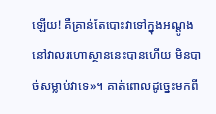ឡើយ! គឺគ្រាន់តែបោះវាទៅក្នុងអណ្តូងនៅវាលរហោស្ថាននេះបានហើយ មិនបាច់សម្លាប់វាទេ»។ គាត់ពោលដូច្នេះមកពី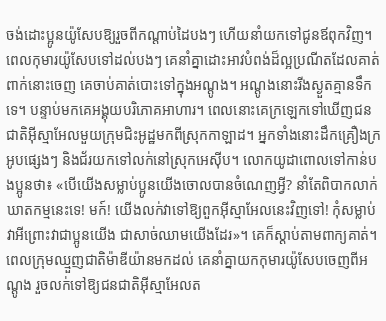ចង់ដោះប្អូនយ៉ូសែបឱ្យរួចពីកណ្តាប់ដៃបងៗ ហើយនាំយកទៅជូនឪពុកវិញ។
ពេលកុមារយ៉ូសែបទៅដល់បងៗ គេនាំគ្នាដោះអាវបំពង់ដ៏ល្អប្រណីតដែលគាត់ពាក់នោះចេញ គេចាប់គាត់បោះទៅក្នុងអណ្តូង។ អណ្តូងនោះរីងស្ងួតគ្មានទឹកទេ។ បន្ទាប់មកគេអង្គុយបរិភោគអាហារ។ ពេលនោះគេក្រឡេកទៅឃើញជនជាតិអ៊ីស្មាអែលមួយក្រុមជិះអូដ្ឋមកពីស្រុកកាឡាដ។ អ្នកទាំងនោះដឹកគ្រឿងក្រអូបផ្សេងៗ និងជ័រយកទៅលក់នៅស្រុកអេស៊ីប។ លោកយូដាពោលទៅកាន់បងប្អូនថា៖ «បើយើងសម្លាប់ប្អូនយើងចោលបានចំណេញអ្វី? នាំតែពិបាកលាក់ឃាតកម្មនេះទេ! មក៍! យើងលក់វាទៅឱ្យពួកអ៊ីស្មាអែលនេះវិញទៅ! កុំសម្លាប់វាអីព្រោះវាជាប្អូនយើង ជាសាច់ឈាមយើងដែរ»។ គេក៏ស្តាប់តាមពាក្យគាត់។ ពេលក្រុមឈ្មួញជាតិម៉ាឌីយ៉ានមកដល់ គេនាំគ្នាយកកុមារយ៉ូសែបចេញពីអណ្តូង រួចលក់ទៅឱ្យជនជាតិអ៊ីស្មាអែលត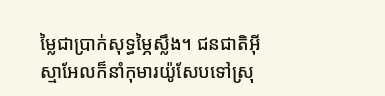ម្លៃជាប្រាក់សុទ្ធម្ភៃស្លឹង។ ជនជាតិអ៊ីស្មាអែលក៏នាំកុមារយ៉ូសែបទៅស្រុ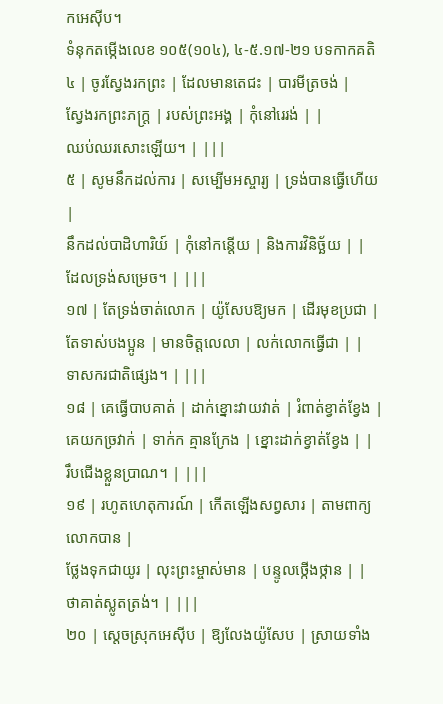កអេស៊ីប។
ទំនុកតម្កើងលេខ ១០៥(១០៤), ៤-៥.១៧-២១ បទកាកគតិ
៤ | ចូរស្វែងរកព្រះ | ដែលមានតេជះ | បារមីត្រចង់ |
ស្វែងរកព្រះភក្ត្រ | របស់ព្រះអង្គ | កុំនៅរេរង់ | |
ឈប់ឈរសោះឡើយ។ | |||
៥ | សូមនឹកដល់ការ | សម្បើមអស្ចារ្យ | ទ្រង់បានធ្វើហើយ |
នឹកដល់បាដិហារិយ៍ | កុំនៅកន្តើយ | និងការវិនិច្ឆ័យ | |
ដែលទ្រង់សម្រេច។ | |||
១៧ | តែទ្រង់ចាត់លោក | យ៉ូសែបឱ្យមក | ដើរមុខប្រជា |
តែទាស់បងប្អូន | មានចិត្តលេលា | លក់លោកធ្វើជា | |
ទាសករជាតិផ្សេង។ | |||
១៨ | គេធ្វើបាបគាត់ | ដាក់ខ្នោះវាយវាត់ | រំពាត់ខ្វាត់ខ្វែង |
គេយកច្រវាក់ | ទាក់ក គ្មានក្រែង | ខ្នោះដាក់ខ្វាត់ខ្វែង | |
រឹបជើងខ្លួនប្រាណ។ | |||
១៩ | រហូតហេតុការណ៍ | កើតឡើងសព្វសារ | តាមពាក្យលោកបាន |
ថ្លែងទុកជាយូរ | លុះព្រះម្ចាស់មាន | បន្ទូលថ្កើងថ្កាន | |
ថាគាត់ស្លូតត្រង់។ | |||
២០ | ស្តេចស្រុកអេស៊ីប | ឱ្យលែងយ៉ូសែប | ស្រាយទាំង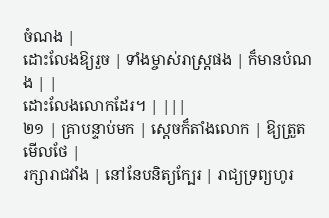ចំណង |
ដោះលែងឱ្យរួច | ទាំងម្ចាស់រាស្ត្រផង | ក៏មានបំណង | |
ដោះលែងលោកដែរ។ | |||
២១ | គ្រាបន្ទាប់មក | ស្តេចក៏តាំងលោក | ឱ្យត្រួតមើលថែ |
រក្សារាជវាំង | នៅនែបនិត្យក្បែរ | រាជ្យទ្រព្យហូរ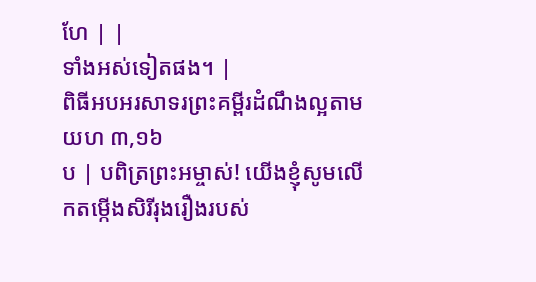ហែ | |
ទាំងអស់ទៀតផង។ |
ពិធីអបអរសាទរព្រះគម្ពីរដំណឹងល្អតាម យហ ៣,១៦
ប | បពិត្រព្រះអម្ចាស់! យើងខ្ញុំសូមលើកតម្កើងសិរីរុងរឿងរបស់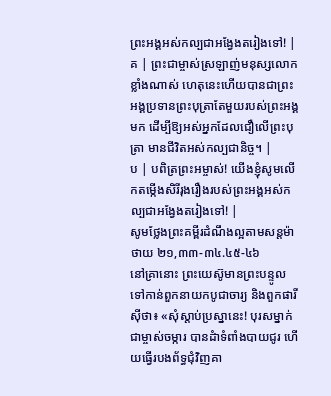ព្រះអង្គអស់កល្បជាអង្វែងតរៀងទៅ! |
គ | ព្រះជាម្ចាស់ស្រឡាញ់មនុស្សលោកខ្លាំងណាស់ ហេតុនេះហើយបានជាព្រះអង្គប្រទានព្រះបុត្រាតែមួយរបស់ព្រះអង្គមក ដើម្បីឱ្យអស់អ្នកដែលជឿលើព្រះបុត្រា មានជីវិតអស់កល្បជានិច្ច។ |
ប | បពិត្រព្រះអម្ចាស់! យើងខ្ញុំសូមលើកតម្កើងសិរីរុងរឿងរបស់ព្រះអង្គអស់កល្បជាអង្វែងតរៀងទៅ! |
សូមថ្លែងព្រះគម្ពីរដំណឹងល្អតាមសន្តម៉ាថាយ ២១,៣៣-៣៤.៤៥-៤៦
នៅគ្រានោះ ព្រះយេស៊ូមានព្រះបន្ទូលទៅកាន់ពួកនាយកបូជាចារ្យ និងពួកផារីស៊ីថា៖ «សុំស្តាប់ប្រស្នានេះ! បុរសម្នាក់ជាម្ចាស់ចម្ការ បានដំាទំពាំងបាយជូរ ហើយធ្វើរបងព័ទ្ធជុំវិញគា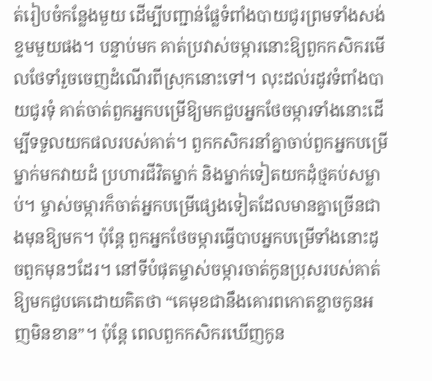ត់រៀបចំកន្លែងមួយ ដើម្បីបញ្ជាន់ផ្លែទំពាំងបាយជូរព្រមទាំងសង់ខ្ទមមួយផង។ បន្ទាប់មក គាត់ប្រវាស់ចម្ការនោះឱ្យពួកកសិករមើលថែទាំរួចចេញដំណើរពីស្រុកនោះទៅ។ លុះដល់រដូវទំពាំងបាយជូរទុំ គាត់ចាត់ពួកអ្នកបម្រើឱ្យមកជួបអ្នកថែចម្ការទាំងនោះដើម្បីទទួលយកផលរបស់គាត់។ ពួកកសិករនាំគ្នាចាប់ពួកអ្នកបម្រើម្នាក់មកវាយដំ ប្រហារជីវិតម្នាក់ និងម្នាក់ទៀតយកដុំថ្មគប់សម្លាប់។ ម្ចាស់ចម្ការក៏ចាត់អ្នកបម្រើផ្សេងទៀតដែលមានគ្នាច្រើនជាងមុនឱ្យមក។ ប៉ុន្តែ ពួកអ្នកថែចម្ការធ្វើបាបអ្នកបម្រើទាំងនោះដូចពួកមុនៗដែរ។ នៅទីបំផុតម្ចាស់ចម្ការចាត់កូនប្រុសរបស់គាត់ឱ្យមកជួបគេដោយគិតថា “គេមុខជានឹងគោរពកោតខ្លាចកូនអញមិនខាន”។ ប៉ុន្តែ ពេលពួកកសិករឃើញកូន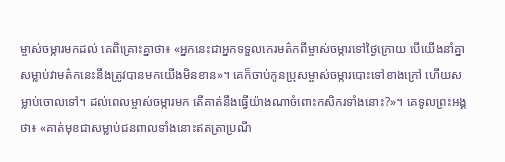ម្ចាស់ចម្ការមកដល់ គេពិគ្រោះគ្នាថា៖ «អ្នកនេះជាអ្នកទទួលកេរមត៌កពីម្ចាស់ចម្ការទៅថ្ងៃក្រោយ បើយើងនាំគ្នាសម្លាប់វាមត៌កនេះនឹងត្រូវបានមកយើងមិនខាន»។ គេក៏ចាប់កូនប្រុសម្ចាស់ចម្ការបោះទៅខាងក្រៅ ហើយសម្លាប់ចោលទៅ។ ដល់ពេលម្ចាស់ចម្ការមក តើគាត់នឹងធ្វើយ៉ាងណាចំពោះកសិករទាំងនោះ?»។ គេទូលព្រះអង្គថា៖ «គាត់មុខជាសម្លាប់ជនពាលទាំងនោះឥតត្រាប្រណី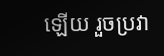ឡើយ រួចប្រវា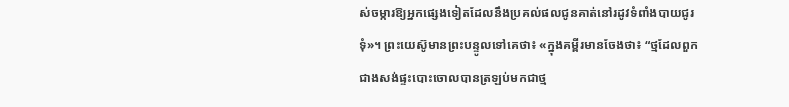ស់ចម្ការឱ្យអ្នកផ្សេងទៀតដែលនឹងប្រគល់ផលជូនគាត់នៅរដូវទំពាំងបាយជូរទុំ»។ ព្រះយេស៊ូមានព្រះបន្ទូលទៅគេថា៖ «ក្នុងគម្ពីរមានចែងថា៖ “ថ្មដែលពួកជាងសង់ផ្ទះបោះចោលបានត្រឡប់មកជាថ្ម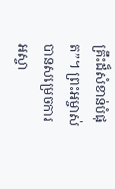គ្រឹះដ៏សំខាន់បំផុត”។ ព្រះអម្ចាស់បានសម្រេចការអស្ចា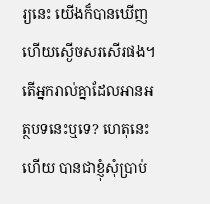រ្យនេះ យើងក៏បានឃើញហើយស្ងើចសរសើរផង។ តើអ្នករាល់គ្នាដែលអានអត្ថបទនេះឬទេ? ហេតុនេះហើយ បានជាខ្ញុំសុំប្រាប់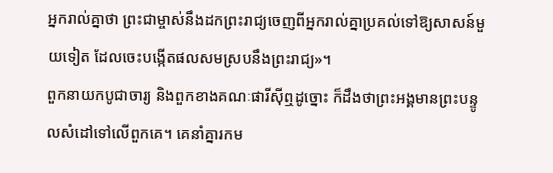អ្នករាល់គ្នាថា ព្រះជាម្ចាស់នឹងដកព្រះរាជ្យចេញពីអ្នករាល់គ្នាប្រគល់ទៅឱ្យសាសន៍មួយទៀត ដែលចេះបង្កើតផលសមស្របនឹងព្រះរាជ្យ»។
ពួកនាយកបូជាចារ្យ និងពួកខាងគណៈផារីស៊ីឮដូច្នោះ ក៏ដឹងថាព្រះអង្គមានព្រះបន្ទូលសំដៅទៅលើពួកគេ។ គេនាំគ្នារកម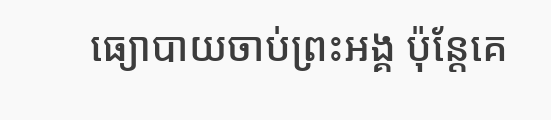ធ្យោបាយចាប់ព្រះអង្គ ប៉ុន្តែគេ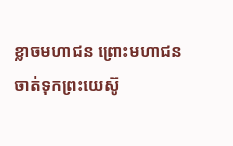ខ្លាចមហាជន ព្រោះមហាជនចាត់ទុកព្រះយេស៊ូ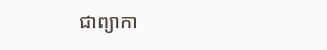ជាព្យាកា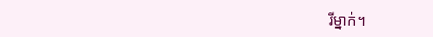រីម្នាក់។